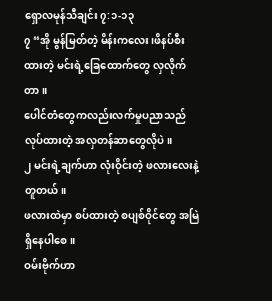ရှောလမုန်သီချင်း ၇:၁-၁၃
၇ “အို မွန်မြတ်တဲ့ မိန်းကလေး၊ဖိနပ်စီးထားတဲ့ မင်းရဲ့ခြေထောက်တွေ လှလိုက်တာ။
ပေါင်တံတွေကလည်းလက်မှုပညာသည် လုပ်ထားတဲ့ အလှတန်ဆာတွေလိုပဲ။
၂ မင်းရဲ့ချက်ဟာ လုံးဝိုင်းတဲ့ ဖလားလေးနဲ့ တူတယ်။
ဖလားထဲမှာ စပ်ထားတဲ့ စပျစ်ဝိုင်တွေ အမြဲရှိနေပါစေ။
ဝမ်းဗိုက်ဟာ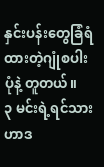နှင်းပန်းတွေခြံရံထားတဲ့ဂျုံစပါးပုံနဲ့ တူတယ်။
၃ မင်းရဲ့ရင်သားဟာဒ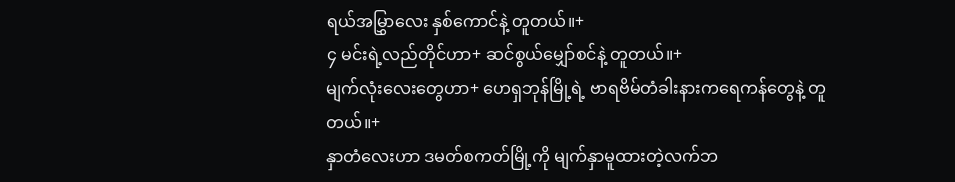ရယ်အမြွှာလေး နှစ်ကောင်နဲ့ တူတယ်။+
၄ မင်းရဲ့လည်တိုင်ဟာ+ ဆင်စွယ်မျှော်စင်နဲ့ တူတယ်။+
မျက်လုံးလေးတွေဟာ+ ဟေရှဘုန်မြို့ရဲ့ ဗာရဗိမ်တံခါးနားကရေကန်တွေနဲ့ တူတယ်။+
နှာတံလေးဟာ ဒမတ်စကတ်မြို့ကို မျက်နှာမူထားတဲ့လက်ဘ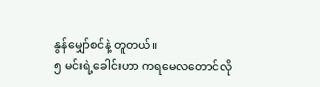နွန်မျှော်စင်နဲ့ တူတယ်။
၅ မင်းရဲ့ခေါင်းဟာ ကရမေလတောင်လို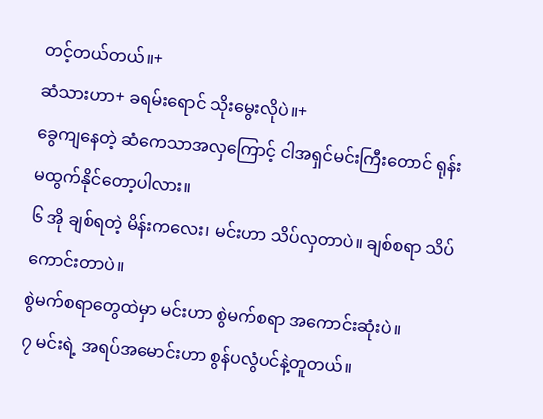တင့်တယ်တယ်။+
ဆံသားဟာ+ ခရမ်းရောင် သိုးမွေးလိုပဲ။+
ခွေကျနေတဲ့ ဆံကေသာအလှကြောင့် ငါအရှင်မင်းကြီးတောင် ရုန်းမထွက်နိုင်တော့ပါလား။
၆ အို ချစ်ရတဲ့ မိန်းကလေး၊ မင်းဟာ သိပ်လှတာပဲ။ ချစ်စရာ သိပ်ကောင်းတာပဲ။
စွဲမက်စရာတွေထဲမှာ မင်းဟာ စွဲမက်စရာ အကောင်းဆုံးပဲ။
၇ မင်းရဲ့ အရပ်အမောင်းဟာ စွန်ပလွံပင်နဲ့တူတယ်။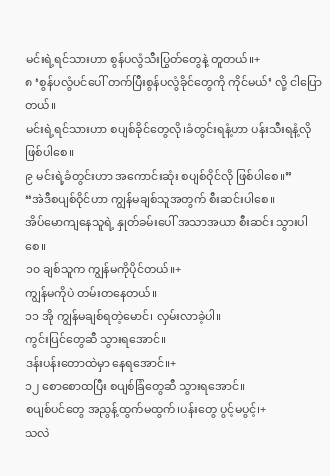မင်းရဲ့ရင်သားဟာ စွန်ပလွံသီးပြွတ်တွေနဲ့ တူတယ်။+
၈ ‘စွန်ပလွံပင်ပေါ် တက်ပြီးစွန်ပလွံခိုင်တွေကို ကိုင်မယ်’ လို့ ငါပြောတယ်။
မင်းရဲ့ရင်သားဟာ စပျစ်ခိုင်တွေလို၊ခံတွင်းရနံ့ဟာ ပန်းသီးရနံ့လို ဖြစ်ပါစေ။
၉ မင်းရဲ့ခံတွင်းဟာ အကောင်းဆုံး စပျစ်ဝိုင်လို ဖြစ်ပါစေ။”
“အဲဒီစပျစ်ဝိုင်ဟာ ကျွန်မချစ်သူအတွက် စီးဆင်းပါစေ။
အိပ်မောကျနေသူရဲ့ နှုတ်ခမ်းပေါ် အသာအယာ စီးဆင်း သွားပါစေ။
၁၀ ချစ်သူက ကျွန်မကိုပိုင်တယ်။+
ကျွန်မကိုပဲ တမ်းတနေတယ်။
၁၁ အို ကျွန်မချစ်ရတဲ့မောင်၊ လှမ်းလာခဲ့ပါ။
ကွင်းပြင်တွေဆီ သွားရအောင်။
ဒန်းပန်းတောထဲမှာ နေရအောင်။+
၁၂ စောစောထပြီး စပျစ်ခြံတွေဆီ သွားရအောင်။
စပျစ်ပင်တွေ အညွန့်ထွက်မထွက်၊ပန်းတွေ ပွင့်မပွင့်၊+
သလဲ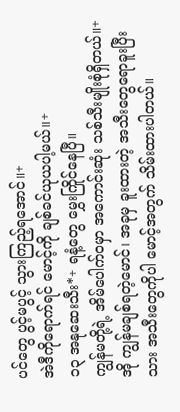ပင်တွေ ပွင့်မပွင့် သွားကြည့်ရအောင်။+
အဲဒီကိုရောက်ရင် မောင့်ကို ချစ်ခင်ယုယပါ့မယ်။+
၁၃ အနုဆေးသီး*+ ရနံ့တွေ မွှေးကြိုင်နေပြီ။
ကျွန်မတို့ရဲ့ အိမ်ပေါက်ဝမှာ အကောင်းဆုံး သစ်သီးမျိုးစုံရှိတယ်။+
အို ကျွန်မချစ်ရတဲ့မောင်၊ အခုမှ ခူးထားတဲ့ အသီးတွေရောခူးပြီးသား အသီးတွေကိုပါ မောင့်အတွက် သိမ်းထားပါတယ်။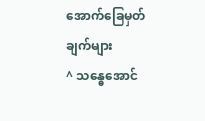အောက်ခြေမှတ်ချက်များ
^ သန္ဓေအောင်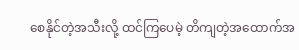စေနိုင်တဲ့အသီးလို့ ထင်ကြပေမဲ့ တိကျတဲ့အထောက်အ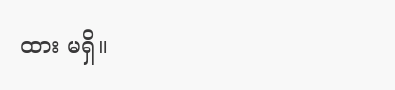ထား မရှိ။